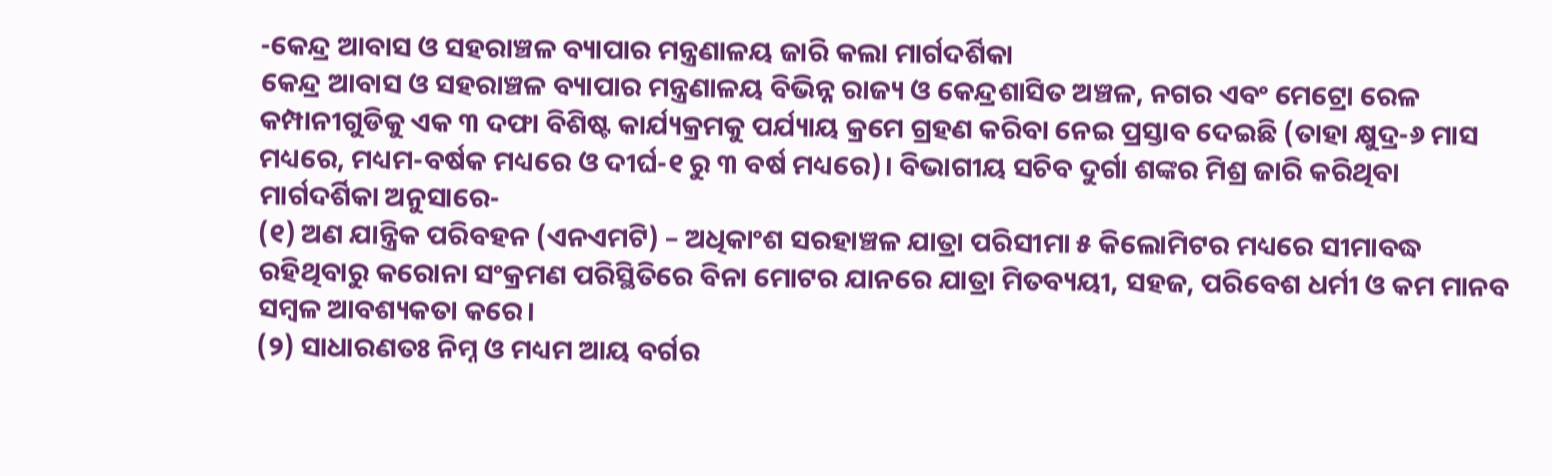-କେନ୍ଦ୍ର ଆବାସ ଓ ସହରାଞ୍ଚଳ ବ୍ୟାପାର ମନ୍ତ୍ରଣାଳୟ ଜାରି କଲା ମାର୍ଗଦର୍ଶିକା
କେନ୍ଦ୍ର ଆବାସ ଓ ସହରାଞ୍ଚଳ ବ୍ୟାପାର ମନ୍ତ୍ରଣାଳୟ ବିଭିନ୍ନ ରାଜ୍ୟ ଓ କେନ୍ଦ୍ରଶାସିତ ଅଞ୍ଚଳ, ନଗର ଏବଂ ମେଟ୍ରୋ ରେଳ କମ୍ପାନୀଗୁଡିକୁ ଏକ ୩ ଦଫା ବିଶିଷ୍ଟ କାର୍ଯ୍ୟକ୍ରମକୁ ପର୍ଯ୍ୟାୟ କ୍ରମେ ଗ୍ରହଣ କରିବା ନେଇ ପ୍ରସ୍ତାବ ଦେଇଛି (ତାହା କ୍ଷୁଦ୍ର-୬ ମାସ ମଧ୍ୟରେ, ମଧ୍ୟମ-ବର୍ଷକ ମଧ୍ୟରେ ଓ ଦୀର୍ଘ-୧ ରୁ ୩ ବର୍ଷ ମଧ୍ୟରେ)। ବିଭାଗୀୟ ସଚିବ ଦୁର୍ଗା ଶଙ୍କର ମିଶ୍ର ଜାରି କରିଥିବା ମାର୍ଗଦର୍ଶିକା ଅନୁସାରେ-
(୧) ଅଣ ଯାନ୍ତ୍ରିକ ପରିବହନ (ଏନଏମଟି) – ଅଧିକାଂଶ ସରହାଞ୍ଚଳ ଯାତ୍ରା ପରିସୀମା ୫ କିଲୋମିଟର ମଧ୍ୟରେ ସୀମାବଦ୍ଧ ରହିଥିବାରୁ କରୋନା ସଂକ୍ରମଣ ପରିସ୍ଥିତିରେ ବିନା ମୋଟର ଯାନରେ ଯାତ୍ରା ମିତବ୍ୟୟୀ, ସହଜ, ପରିବେଶ ଧର୍ମୀ ଓ କମ ମାନବ ସମ୍ବଳ ଆବଶ୍ୟକତା କରେ।
(୨) ସାଧାରଣତଃ ନିମ୍ନ ଓ ମଧ୍ୟମ ଆୟ ବର୍ଗର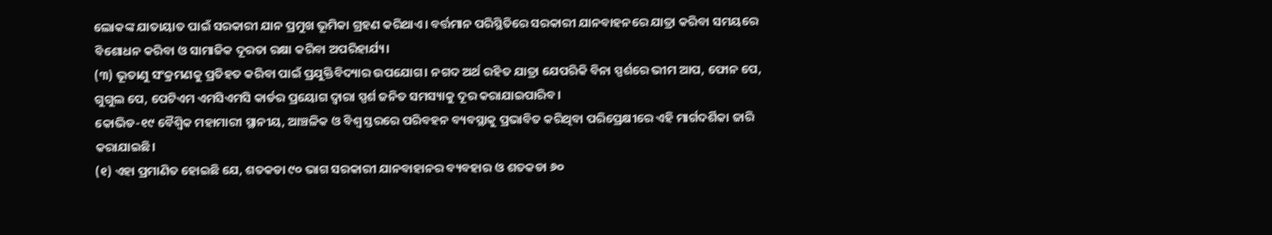ଲୋକଙ୍କ ଯାତାୟାତ ପାଇଁ ସରକାରୀ ଯାନ ପ୍ରମୁଖ ଭୂମିକା ଗ୍ରହଣ କରିଥାଏ। ବର୍ତ୍ତମାନ ପରିସ୍ଥିତିରେ ସରକାରୀ ଯାନବାହନରେ ଯାତ୍ରା କରିବା ସମୟରେ ବିଶୋଧନ କରିବା ଓ ସାମାଜିକ ଦୂରତା ରକ୍ଷା କରିବା ଅପରିହାର୍ଯ୍ୟ।
(୩) ଭୂତାଣୁ ସଂକ୍ରମଣକୁ ପ୍ରତିହତ କରିବା ପାଇଁ ପ୍ରଯୁକ୍ତିବିଦ୍ୟାର ଉପଯୋଗ। ନଗଦ ଅର୍ଥ ରହିତ ଯାତ୍ରା ଯେପରିକି ବିନା ସ୍ପର୍ଶରେ ଭୀମ ଆପ, ଫୋନ ପେ, ଗୁଗୁଲ ପେ, ପେଟିଏମ ଏମସିଏମସି କାର୍ଡର ପ୍ରୟୋଗ ଦ୍ଵାରା ସ୍ପର୍ଶ ଜନିତ ସମସ୍ୟାକୁ ଦୂର କରାଯାଇପାରିବ।
କୋଭିଡ-୧୯ ବୈଶ୍ଵିକ ମହାମାରୀ ସ୍ଥାନୀୟ, ଆଞ୍ଚଳିକ ଓ ବିଶ୍ଵ ସ୍ତରରେ ପରିବହନ ବ୍ୟବସ୍ଥାକୁ ପ୍ରଭାବିତ କରିଥିବା ପରିପ୍ରେକ୍ଷୀରେ ଏହି ମାର୍ଗଦର୍ଶିକା ଜାରି କରାଯାଇଛି।
(୧) ଏହା ପ୍ରମାଣିତ ହୋଇଛି ଯେ, ଶତକଡା ୯୦ ଭାଗ ସରକାରୀ ଯାନବାହାନର ବ୍ୟବହାର ଓ ଶତକଡା ୬୦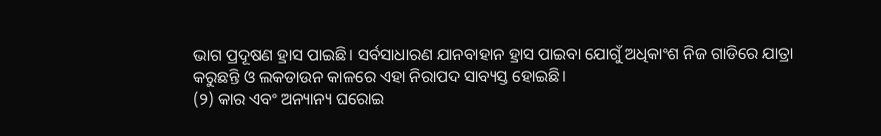ଭାଗ ପ୍ରଦୂଷଣ ହ୍ରାସ ପାଇଛି। ସର୍ବସାଧାରଣ ଯାନବାହାନ ହ୍ରାସ ପାଇବା ଯୋଗୁଁ ଅଧିକାଂଶ ନିଜ ଗାଡିରେ ଯାତ୍ରା କରୁଛନ୍ତି ଓ ଲକଡାଉନ କାଳରେ ଏହା ନିରାପଦ ସାବ୍ୟସ୍ତ ହୋଇଛି।
(୨) କାର ଏବଂ ଅନ୍ୟାନ୍ୟ ଘରୋଇ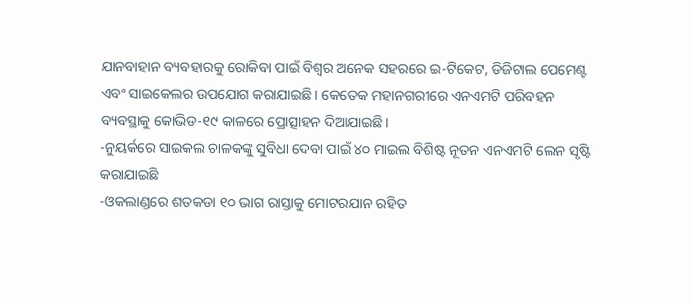ଯାନବାହାନ ବ୍ୟବହାରକୁ ରୋକିବା ପାଇଁ ବିଶ୍ଵର ଅନେକ ସହରରେ ଇ-ଟିକେଟ, ଡିଜିଟାଲ ପେମେଣ୍ଟ ଏବଂ ସାଇକେଲର ଉପଯୋଗ କରାଯାଇଛି। କେତେକ ମହାନଗରୀରେ ଏନଏମଟି ପରିବହନ ବ୍ୟବସ୍ଥାକୁ କୋଭିଡ-୧୯ କାଳରେ ପ୍ରୋତ୍ସାହନ ଦିଆଯାଇଛି।
-ନୁୟର୍କରେ ସାଇକଲ ଚାଳକଙ୍କୁ ସୁବିଧା ଦେବା ପାଇଁ ୪୦ ମାଇଲ ବିଶିଷ୍ଟ ନୂତନ ଏନଏମଟି ଲେନ ସୃଷ୍ଟି କରାଯାଇଛି
-ଓକଲାଣ୍ଡରେ ଶତକଡା ୧୦ ଭାଗ ରାସ୍ତାକୁ ମୋଟରଯାନ ରହିତ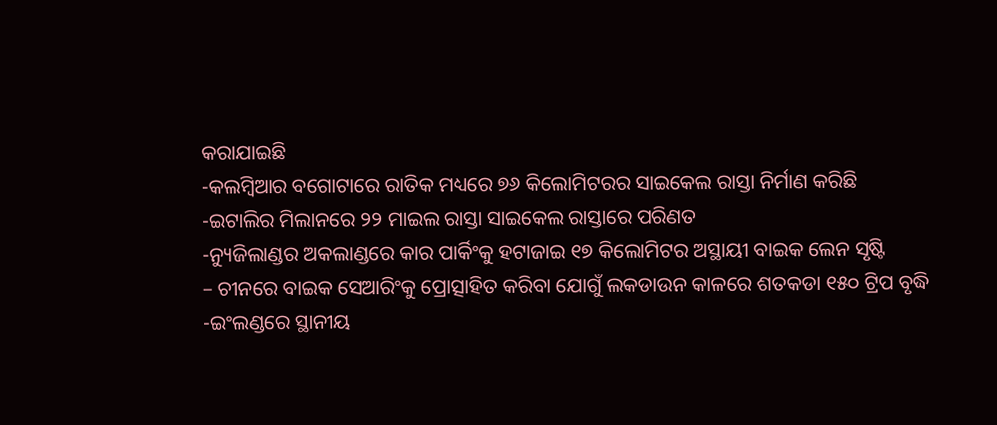କରାଯାଇଛି
-କଲମ୍ବିଆର ବଗୋଟାରେ ରାତିକ ମଧ୍ୟରେ ୭୬ କିଲୋମିଟରର ସାଇକେଲ ରାସ୍ତା ନିର୍ମାଣ କରିଛି
-ଇଟାଲିର ମିଲାନରେ ୨୨ ମାଇଲ ରାସ୍ତା ସାଇକେଲ ରାସ୍ତାରେ ପରିଣତ
-ନ୍ୟୁଜିଲାଣ୍ଡର ଅକଲାଣ୍ଡରେ କାର ପାର୍କିଂକୁ ହଟାଜାଇ ୧୭ କିଲୋମିଟର ଅସ୍ଥାୟୀ ବାଇକ ଲେନ ସୃଷ୍ଟି
– ଚୀନରେ ବାଇକ ସେଆରିଂକୁ ପ୍ରୋତ୍ସାହିତ କରିବା ଯୋଗୁଁ ଲକଡାଉନ କାଳରେ ଶତକଡା ୧୫୦ ଟ୍ରିପ ବୃଦ୍ଧି
-ଇଂଲଣ୍ଡରେ ସ୍ଥାନୀୟ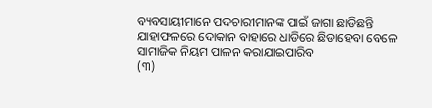ବ୍ୟବସାୟୀମାନେ ପଦଚାରୀମାନଙ୍କ ପାଇଁ ଜାଗା ଛାଡିଛନ୍ତି ଯାହାଫଳରେ ଦୋକାନ ବାହାରେ ଧାଡିରେ ଛିଡାହେବା ବେଳେ ସାମାଜିକ ନିୟମ ପାଳନ କରାଯାଇପାରିବ
(୩)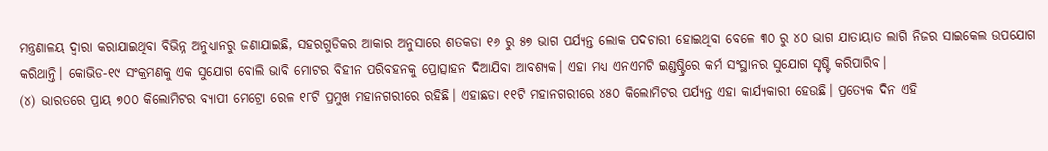ମନ୍ତ୍ରଣାଳୟ ଦ୍ଵାରା କରାଯାଇଥିବା ବିଭିନ୍ନ ଅନୁଧ୍ୟାନରୁ ଜଣାଯାଇଛି, ସହରଗୁଡିକର ଆକାର ଅନୁସାରେ ଶତକଡା ୧୬ ରୁ ୫୭ ଭାଗ ପର୍ଯ୍ୟନ୍ତ ଲୋକ ପଦଚାରୀ ହୋଇଥିବା ବେଳେ ୩୦ ରୁ ୪୦ ଭାଗ ଯାତାୟାତ ଲାଗି ନିଜର ସାଇକେଲ ଉପଯୋଗ କରିଥାନ୍ତି। କୋଭିଡ-୧୯ ସଂକ୍ରମଣକୁ ଏକ ସୁଯୋଗ ବୋଲି ଭାବି ମୋଟର ବିହୀନ ପରିବହନକୁ ପ୍ରୋତ୍ସାହନ ଦିଆଯିବା ଆବଶ୍ୟକ। ଏହା ମଧ୍ୟ ଏନଏମଟି ଇଣ୍ଡଷ୍ଟ୍ରିରେ କର୍ମ ସଂସ୍ଥାନର ସୁଯୋଗ ସୃଷ୍ଟି କରିପାରିବ।
(୪) ଭାରତରେ ପ୍ରାୟ ୭୦୦ କିଲୋମିଟର ବ୍ୟାପୀ ମେଟ୍ରୋ ରେଳ ୧୮ଟି ପ୍ରମୁଖ ମହାନଗରୀରେ ରହିଛି। ଏହାଛଡା ୧୧ଟି ମହାନଗରୀରେ ୪୫୦ କିଲୋମିଟର ପର୍ଯ୍ୟନ୍ତ ଏହା କାର୍ଯ୍ୟକାରୀ ହେଉଛି। ପ୍ରତ୍ୟେକ ଦିନ ଏହି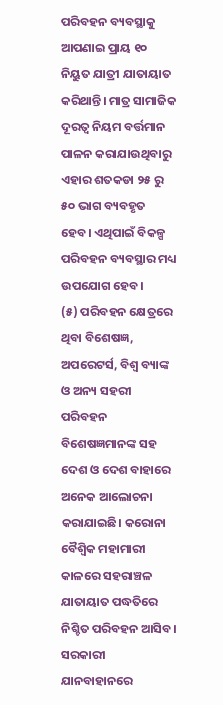ପରିବହନ ବ୍ୟବସ୍ଥାକୁ ଆପଣାଇ ପ୍ରାୟ ୧୦ ନିୟୁତ ଯାତ୍ରୀ ଯାତାୟାତ କରିଥାନ୍ତି। ମାତ୍ର ସାମାଜିକ ଦୂରତ୍ଵ ନିୟମ ବର୍ତ୍ତମାନ ପାଳନ କରାଯାଉଥିବାରୁ ଏହାର ଶତକଡା ୨୫ ରୁ ୫୦ ଭାଗ ବ୍ୟବହୃତ ହେବ। ଏଥିପାଇଁ ବିକଳ୍ପ ପରିବହନ ବ୍ୟବସ୍ଥାର ମଧ୍ୟ ଉପଯୋଗ ହେବ।
(୫) ପରିବହନ କ୍ଷେତ୍ରରେ ଥିବା ବିଶେଷଜ୍ଞ, ଅପରେଟର୍ସ, ବିଶ୍ଵ ବ୍ୟାଙ୍କ ଓ ଅନ୍ୟ ସହରୀ ପରିବହନ ବିଶେଷଜ୍ଞମାନଙ୍କ ସହ ଦେଶ ଓ ଦେଶ ବାହାରେ ଅନେକ ଆଲୋଚନା କରାଯାଇଛି। କରୋନା ବୈଶ୍ଵିକ ମହାମାରୀ କାଳରେ ସହରାଞ୍ଚଳ ଯାତାୟାତ ପଦ୍ଧତିରେ ନିଶ୍ଚିତ ପରିବହନ ଆସିବ। ସରକାରୀ ଯାନବାହାନରେ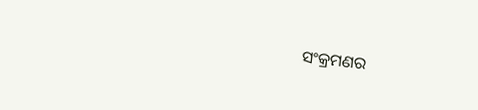ସଂକ୍ରମଣର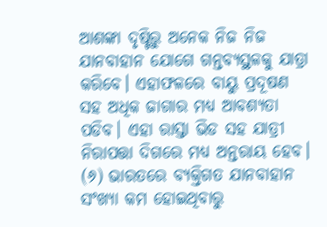ଆଶଙ୍କା ଦୃଷ୍ଟିରୁ ଅନେକ ନିଜ ନିଜ ଯାନବାହାନ ଯୋଗେ ଗନ୍ତବ୍ୟସ୍ଥଳକୁ ଯାତ୍ରା କରିବେ। ଏହାଫଳରେ ବାୟୁ ପ୍ରଦୂଷଣ ସହ ଅଧିକ ଜାଗାର ମଧ୍ୟ ଆବଶ୍ୟତା ପଡିବ। ଏହା ରାସ୍ତା ଭିଡ ସହ ଯାତ୍ରୀ ନିରାପତ୍ତା ଦିଗରେ ମଧ୍ୟ ଅନ୍ତରାୟ ହେବ।
(୬) ଭାରତରେ ବ୍ୟକ୍ତିଗତ ଯାନବାହାନ ସଂଖ୍ୟା କମ ହୋଇଥିବାରୁ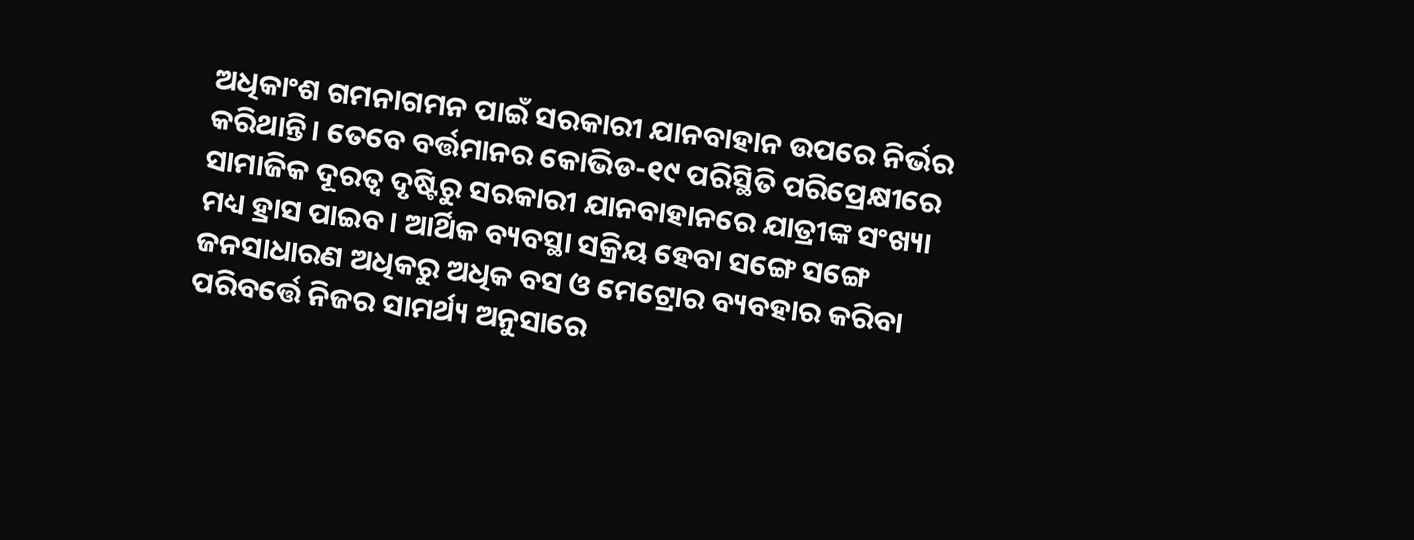ଅଧିକାଂଶ ଗମନାଗମନ ପାଇଁ ସରକାରୀ ଯାନବାହାନ ଉପରେ ନିର୍ଭର କରିଥାନ୍ତି। ତେବେ ବର୍ତ୍ତମାନର କୋଭିଡ-୧୯ ପରିସ୍ଥିତି ପରିପ୍ରେକ୍ଷୀରେ ସାମାଜିକ ଦୂରତ୍ଵ ଦୃଷ୍ଟିରୁ ସରକାରୀ ଯାନବାହାନରେ ଯାତ୍ରୀଙ୍କ ସଂଖ୍ୟା ମଧ୍ୟ ହ୍ରାସ ପାଇବ। ଆର୍ଥିକ ବ୍ୟବସ୍ଥା ସକ୍ରିୟ ହେବା ସଙ୍ଗେ ସଙ୍ଗେ ଜନସାଧାରଣ ଅଧିକରୁ ଅଧିକ ବସ ଓ ମେଟ୍ରୋର ବ୍ୟବହାର କରିବା ପରିବର୍ତ୍ତେ ନିଜର ସାମର୍ଥ୍ୟ ଅନୁସାରେ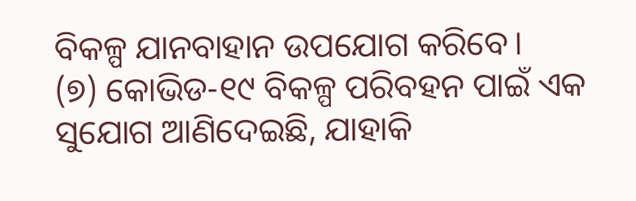ବିକଳ୍ପ ଯାନବାହାନ ଉପଯୋଗ କରିବେ।
(୭) କୋଭିଡ-୧୯ ବିକଳ୍ପ ପରିବହନ ପାଇଁ ଏକ ସୁଯୋଗ ଆଣିଦେଇଛି, ଯାହାକି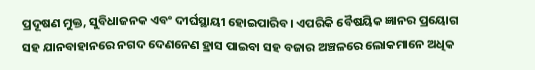ପ୍ରଦୂଷଣ ମୁକ୍ତ, ସୁବିଧାଜନକ ଏବଂ ଦୀର୍ଘସ୍ଥାୟୀ ହୋଇପାରିବ। ଏପରିକି ବୈଷୟିକ ଜ୍ଞାନର ପ୍ରୟୋଗ ସହ ଯାନବାହାନରେ ନଗଦ ଦେଣନେଣ ହ୍ରାସ ପାଇବା ସହ ବଜାର ଅଞ୍ଚଳରେ ଲୋକମାନେ ଅଧିକ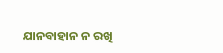ଯାନବାହାନ ନ ରଖି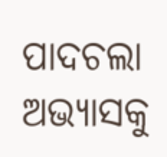ପାଦଚଲା ଅଭ୍ୟାସକୁ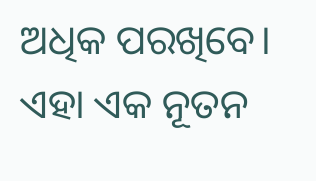ଅଧିକ ପରଖିବେ। ଏହା ଏକ ନୂତନ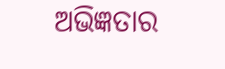ଅଭିଜ୍ଞତାର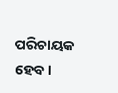ପରିଚାୟକ ହେବ।